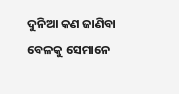ଦୁନିଆ କଣ ଜାଣିବା ବେଳକୁ ସେମାନେ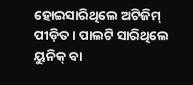ହୋଇସାରିଥିଲେ ଅଟିଜିମ୍ ପୀଡ଼ିତ। ପାଲଟି ସାରିଥିଲେ ୟୁନିକ୍ ବା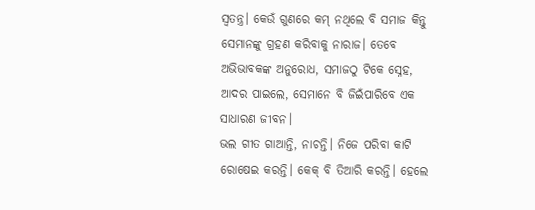ସ୍ବତନ୍ତ୍ର। କେଉଁ ଗୁଣରେ କମ୍ ନଥିଲେ ବି ସମାଜ କିନ୍ତୁ ସେମାନଙ୍କୁ ଗ୍ରହଣ କରିବାକୁ ନାରାଜ। ତେବେ ଅଭିଭାବକଙ୍କ ଅନୁରୋଧ, ସମାଜଠୁ ଟିକେ ସ୍ନେହ, ଆଦର ପାଇଲେ, ସେମାନେ ବି ଜିଇଁପାରିବେ ଏକ ସାଧାରଣ ଜୀବନ।
ଭଲ ଗୀତ ଗାଆନ୍ତି, ନାଚନ୍ତି। ନିଜେ ପରିବା କାଟି ରୋଷେଇ କରନ୍ତି। କେକ୍ ବି ତିଆରି କରନ୍ତି। ହେଲେ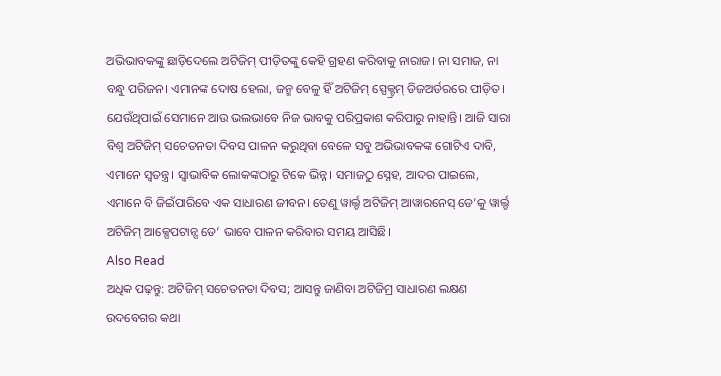ଅଭିଭାବକଙ୍କୁ ଛାଡ଼ିଦେଲେ ଅଟିଜିମ୍ ପୀଡ଼ିତଙ୍କୁ କେହି ଗ୍ରହଣ କରିବାକୁ ନାରାଜ। ନା ସମାଜ, ନା ବନ୍ଧୁ ପରିଜନ। ଏମାନଙ୍କ ଦୋଷ ହେଲା, ଜନ୍ମ ବେଳୁ ହିଁ ଅଟିଜିମ୍ ସ୍ପେକ୍ଟ୍ରମ୍ ଡିଜଅର୍ଡରରେ ପୀଡ଼ିତ। ଯେଉଁଥିପାଇଁ ସେମାନେ ଆଉ ଭଲଭାବେ ନିଜ ଭାବକୁ ପରିପ୍ରକାଶ କରିପାରୁ ନାହାନ୍ତି। ଆଜି ସାରା ବିଶ୍ବ ଅଟିଜିମ୍ ସଚେତନତା ଦିବସ ପାଳନ କରୁଥିବା ବେଳେ ସବୁ ଅଭିଭାବକଙ୍କ ଗୋଟିଏ ଦାବି, ଏମାନେ ସ୍ବତନ୍ତ୍ର। ସ୍ବାଭାବିକ ଲୋକଙ୍କଠାରୁ ଟିକେ ଭିନ୍ନ। ସମାଜଠୁ ସ୍ନେହ, ଆଦର ପାଇଲେ, ଏମାନେ ବି ଜିଇଁପାରିବେ ଏକ ସାଧାରଣ ଜୀବନ। ତେଣୁ ୱାର୍ଲ୍ଡ ଅଟିଜିମ୍ ଆୱାରନେସ୍ ଡେ’କୁ ୱାର୍ଲ୍ଡ ଅଟିଜିମ୍ ଆକ୍ସେପଟାନ୍ସ ଡେ’ ଭାବେ ପାଳନ କରିବାର ସମୟ ଆସିଛି।
Also Read
ଅଧିକ ପଢ଼ନ୍ତୁ: ଅଟିଜିମ୍ ସଚେତନତା ଦିବସ; ଆସନ୍ତୁ ଜାଣିବା ଅଟିଜିମ୍ର ସାଧାରଣ ଲକ୍ଷଣ
ଉଦବେଗର କଥା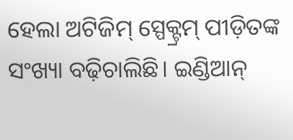ହେଲା ଅଟିଜିମ୍ ସ୍ପେକ୍ଟ୍ରମ୍ ପୀଡ଼ିତଙ୍କ ସଂଖ୍ୟା ବଢ଼ିଚାଲିଛି। ଇଣ୍ଡିଆନ୍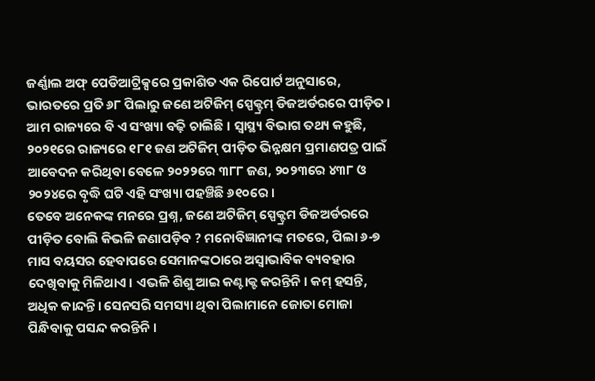ଜର୍ଣ୍ଣାଲ ଅଫ୍ ପେଡିଆଟ୍ରିକ୍ସରେ ପ୍ରକାଶିତ ଏକ ରିପୋର୍ଟ ଅନୁସାରେ, ଭାରତରେ ପ୍ରତି ୬୮ ପିଲାରୁ ଜଣେ ଅଟିଜିମ୍ ସ୍ପେକ୍ଟ୍ରମ୍ ଡିଜଅର୍ଡରରେ ପୀଡ଼ିତ। ଆମ ରାଜ୍ୟରେ ବି ଏ ସଂଖ୍ୟା ବଢ଼ି ଚାଲିଛି। ସ୍ବାସ୍ଥ୍ୟ ବିଭାଗ ତଥ୍ୟ କହୁଛି, ୨୦୨୧ରେ ରାଜ୍ୟରେ ୧୮୧ ଜଣ ଅଟିଜିମ୍ ପୀଡ଼ିତ ଭିନ୍ନକ୍ଷମ ପ୍ରମାଣପତ୍ର ପାଇଁ ଆବେଦନ କରିଥିବା ବେଳେ ୨୦୨୨ରେ ୩୮୮ ଜଣ, ୨୦୨୩ରେ ୪୩୮ ଓ ୨୦୨୪ରେ ବୃଦ୍ଧି ଘଟି ଏହି ସଂଖ୍ୟା ପହଞ୍ଚିଛି ୬୧୦ରେ।
ତେବେ ଅନେକଙ୍କ ମନରେ ପ୍ରଶ୍ନ, ଜଣେ ଅଟିଜିମ୍ ସ୍ପେକ୍ଟ୍ରମ ଡିଜଅର୍ଡରରେ ପୀଡ଼ିତ ବୋଲି କିଭଳି ଜଣାପଡ଼ିବ ? ମନୋବିଜ୍ଞାନୀଙ୍କ ମତରେ, ପିଲା ୬-୭ ମାସ ବୟସର ହେବାପରେ ସେମାନଙ୍କଠାରେ ଅସ୍ବାଭାବିକ ବ୍ୟବହାର ଦେଖିବାକୁ ମିଳିଥାଏ। ଏଭଳି ଶିଶୁ ଆଇ କଣ୍ଟାକ୍ଟ କରନ୍ତିନି। କମ୍ ହସନ୍ତି, ଅଧିକ କାନ୍ଦନ୍ତି। ସେନସରି ସମସ୍ୟା ଥିବା ପିଲାମାନେ ଜୋତା ମୋଜା ପିନ୍ଧିବାକୁ ପସନ୍ଦ କରନ୍ତିନି।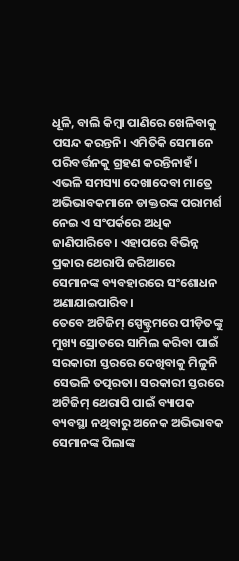ଧୂଳି, ବାଲି କିମ୍ବା ପାଣିରେ ଖେଳିବାକୁ ପସନ୍ଦ କରନ୍ତନି। ଏମିତିକି ସେମାନେ ପରିବର୍ତ୍ତନକୁ ଗ୍ରହଣ କରନ୍ତିନାହଁ। ଏଭଳି ସମସ୍ୟା ଦେଖାଦେବା ମାତ୍ରେ ଅଭିଭାବକମାନେ ଡାକ୍ତରଙ୍କ ପରାମର୍ଶ ନେଇ ଏ ସଂପର୍କରେ ଅଧିକ ଜାଣିପାରିବେ। ଏହାପରେ ବିଭିନ୍ନ ପ୍ରକାର ଥେରାପି ଜରିଆରେ ସେମାନଙ୍କ ବ୍ୟବହାରରେ ସଂଶୋଧନ ଅଣାଯାଇପାରିବ।
ତେବେ ଅଟିଜିମ୍ ସ୍ପେକ୍ଟ୍ରମରେ ପୀଡ଼ିତଙ୍କୁ ମୁଖ୍ୟ ସ୍ରୋତରେ ସାମିଲ କରିବା ପାଇଁ ସରକାରୀ ସ୍ତରରେ ଦେଖିବାକୁ ମିଳୁନି ସେଭଳି ତତ୍ପରତା। ସରକାରୀ ସ୍ତରରେ ଅଟିଜିମ୍ ଥେରାପି ପାଇଁ ବ୍ୟାପକ ବ୍ୟବସ୍ଥା ନଥିବାରୁ ଅନେକ ଅଭିଭାବକ ସେମାନଙ୍କ ପିଲାଙ୍କ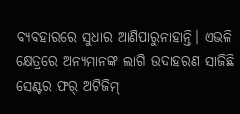ବ୍ୟବହାରରେ ସୁଧାର ଆଣିପାରୁନାହାନ୍ତି। ଏଭଳି କ୍ଷେତ୍ରରେ ଅନ୍ୟମାନଙ୍କ ଲାଗି ଉଦାହରଣ ସାଜିଛି ସେଣ୍ଟର ଫର୍ ଅଟିଜିମ୍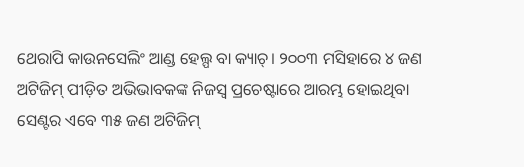ଥେରାପି କାଉନସେଲିଂ ଆଣ୍ଡ ହେଲ୍ପ ବା କ୍ୟାଚ୍। ୨୦୦୩ ମସିହାରେ ୪ ଜଣ ଅଟିଜିମ୍ ପୀଡ଼ିତ ଅଭିଭାବକଙ୍କ ନିଜସ୍ବ ପ୍ରଚେଷ୍ଟାରେ ଆରମ୍ଭ ହୋଇଥିବା ସେଣ୍ଟର ଏବେ ୩୫ ଜଣ ଅଟିଜିମ୍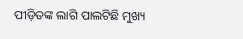ପୀଡ଼ିତଙ୍କ ଲାଗି ପାଲଟିଛି ମୁଖ୍ୟ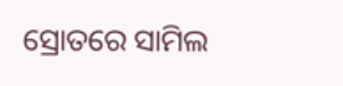ସ୍ରୋତରେ ସାମିଲ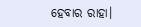ହେବାର ରାହା।